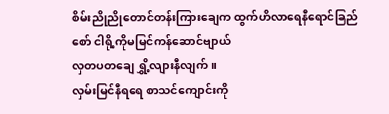စိမ်းညိုညိုတောင်တန်းကြားချေက ထွက်ဟိလာရေနီရောင်ခြည်စော် ငါရို့ကိုမမြင်ကန်ဆောင်ဗျာယ်
လှတပတချေ ရွှိ့လျားနီလျက် ။
လှမ်းမြင်နီရရေ စာသင်ကျောင်းကို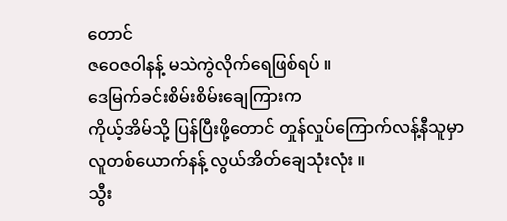တောင်
ဇဝေဇဝါနန့် မသဲကွဲလိုက်ရေဖြစ်ရပ် ။
ဒေမြက်ခင်းစိမ်းစိမ်းချေကြားက
ကိုယ့်အိမ်သို့ ပြန်ပြီးဖို့တောင် တှုန်လှုပ်ကြောက်လန့်နီသူမှာ
လူတစ်ယောက်နန့် လွယ်အိတ်ချေသုံးလုံး ။
သွီး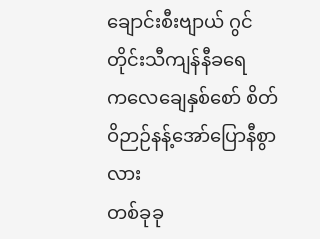ချောင်းစီးဗျာယ် ဂွင်တိုင်းသီကျန်နီခရေ
ကလေချေနှစ်စော် စိတ်ဝိဉာဉ်နန့်အော်ပြောနီစွာလား
တစ်ခုခု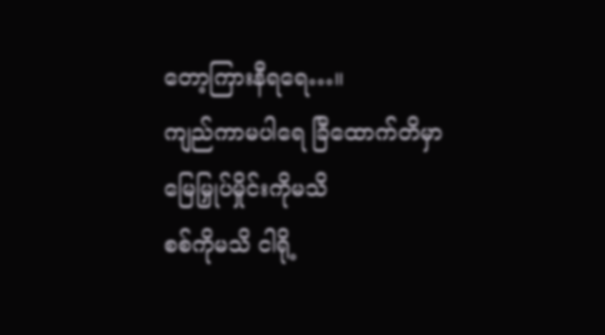တော့ကြားနီရရေ…။
ကျည်ကာမပါရေ ခြီထောက်တိမှာ
မြေမြှုပ်မှိုင်းကိုမသိ
စစ်ကိုမသိ ငါရို့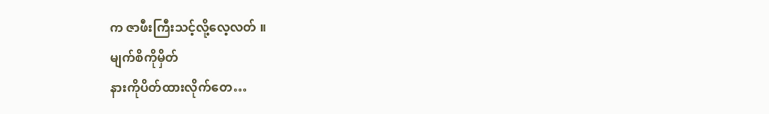က ဇာဖီးကြီးသင့်လို့လေ့လတ် ။
မျက်စိကိုမှိတ်
နားကိုပိတ်ထားလိုက်တေ…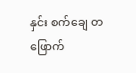နှင်း စက်ချေ တဖြောက်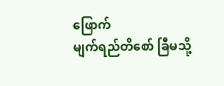ဖြောက်
မျက်ရည်တိစော် ခြီမသို့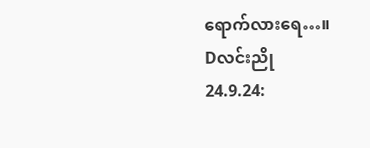ရောက်လားရေ…။
Dလင်းညို
24.9.24: